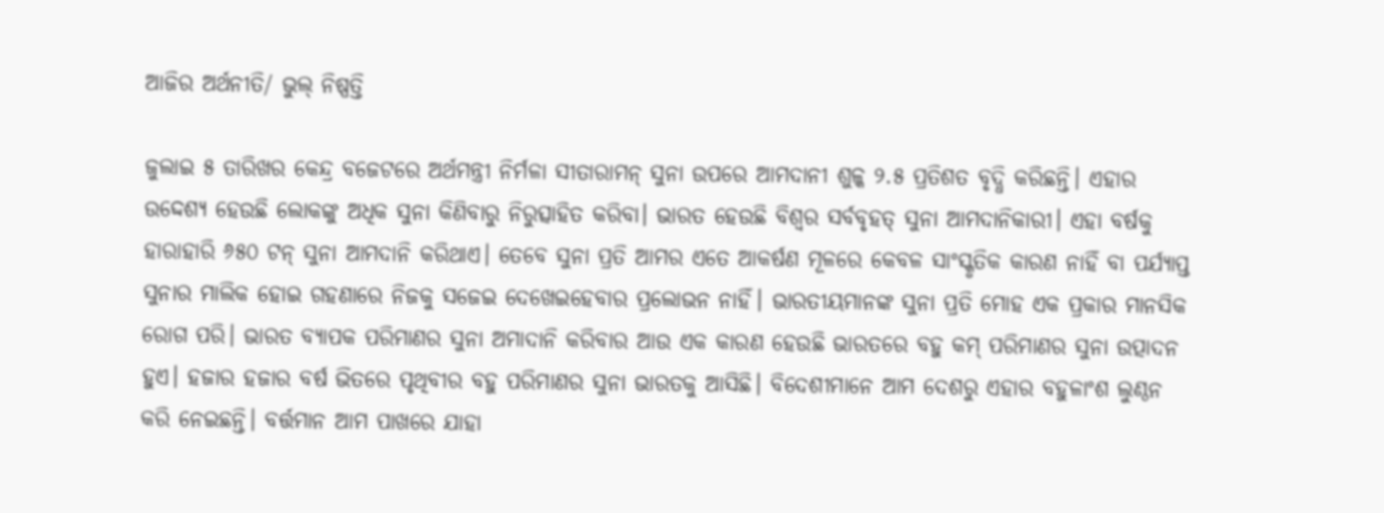ଆଜିର ଅର୍ଥନୀତି/ ଭୁଲ୍‌ ନିଷ୍ପତ୍ତି

ଜୁଲାଇ ୫ ତାରିଖର କେନ୍ଦ୍ର ବଜେଟରେ ଅର୍ଥମନ୍ତ୍ରୀ ନିର୍ମଳା ସୀତାରାମନ୍‌ ସୁନା ଉପରେ ଆମଦାନୀ ଶୁଳ୍କ ୨.୫ ପ୍ରତିଶତ ବୃଦ୍ଧି କରିଛନ୍ତି। ଏହାର ଉଦ୍ଦେଶ୍ୟ ହେଉଛି ଲୋକଙ୍କୁ ଅଧିକ ସୁନା କିଣିବାରୁ ନିରୁତ୍ସାହିତ କରିବା। ଭାରତ ହେଉଛି ବିଶ୍ୱର ସର୍ବବୃହତ୍‌ ସୁନା ଆମଦାନିକାରୀ। ଏହା ବର୍ଷକୁ ହାରାହାରି ୬୫୦ ଟନ୍‌ ସୁନା ଆମଦାନି କରିଥାଏ। ତେବେ ସୁନା ପ୍ରତି ଆମର ଏତେ ଆକର୍ଷଣ ମୂଳରେ କେବଳ ସାଂସ୍କୃତିକ କାରଣ ନାହିଁ ବା ପର୍ଯ୍ୟାପ୍ତ ସୁନାର ମାଲିକ ହୋଇ ଗହଣାରେ ନିଜକୁ ସଜେଇ ଦେଖେଇହେବାର ପ୍ରଲୋଭନ ନାହିଁ। ଭାରତୀୟମାନଙ୍କ ସୁନା ପ୍ରତି ମୋହ ଏକ ପ୍ରକାର ମାନସିକ ରୋଗ ପରି। ଭାରତ ବ୍ୟାପକ ପରିମାଣର ସୁନା ଅମାଦାନି କରିବାର ଆଉ ଏକ କାରଣ ହେଉଛି ଭାରତରେ ବହୁ କମ୍‌ ପରିମାଣର ସୁନା ଉତ୍ପାଦନ ହୁଏ। ହଜାର ହଜାର ବର୍ଷ ଭିତରେ ପୃଥିବୀର ବହୁ ପରିମାଣର ସୁନା ଭାରତକୁ ଆସିଛି। ବିଦେଶୀମାନେ ଆମ ଦେଶରୁ ଏହାର ବହୁଳାଂଶ ଲୁଣ୍ଠନ କରି ନେଇଛନ୍ତି। ବର୍ତ୍ତମାନ ଆମ ପାଖରେ ଯାହା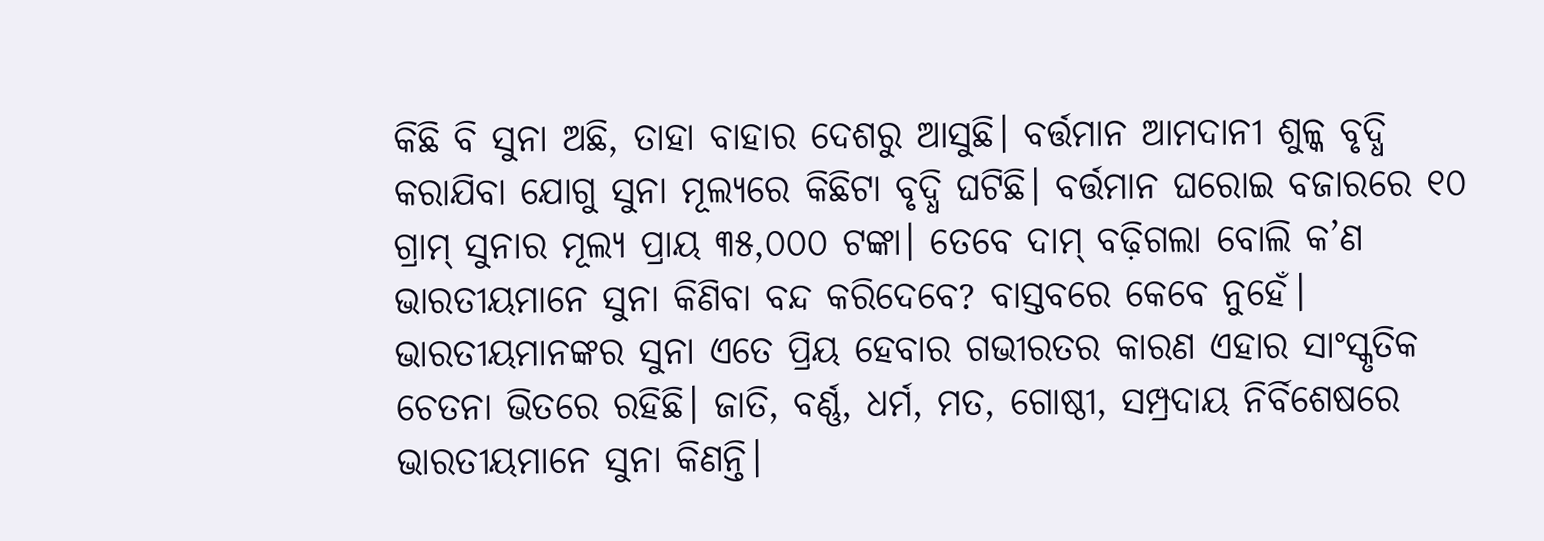କିଛି ବି ସୁନା ଅଛି, ତାହା ବାହାର ଦେଶରୁ ଆସୁଛି। ବର୍ତ୍ତମାନ ଆମଦାନୀ ଶୁଳ୍କ ବୃଦ୍ଧି କରାଯିବା ଯୋଗୁ ସୁନା ମୂଲ୍ୟରେ କିଛିଟା ବୃଦ୍ଧି ଘଟିଛି। ବର୍ତ୍ତମାନ ଘରୋଇ ବଜାରରେ ୧୦ ଗ୍ରାମ୍‌ ସୁନାର ମୂଲ୍ୟ ପ୍ରାୟ ୩୫,୦୦୦ ଟଙ୍କା। ତେବେ ଦାମ୍‌ ବଢ଼ିଗଲା ବୋଲି କ’ଣ ଭାରତୀୟମାନେ ସୁନା କିଣିବା ବନ୍ଦ କରିଦେବେ? ବାସ୍ତବରେ କେବେ ନୁହେଁ।
ଭାରତୀୟମାନଙ୍କର ସୁନା ଏତେ ପ୍ରିୟ ହେବାର ଗଭୀରତର କାରଣ ଏହାର ସାଂସ୍କୃତିକ ଚେତନା ଭିତରେ ରହିଛି। ଜାତି, ବର୍ଣ୍ଣ, ଧର୍ମ, ମତ, ଗୋଷ୍ଠୀ, ସମ୍ପ୍ରଦାୟ ନିର୍ବିଶେଷରେ ଭାରତୀୟମାନେ ସୁନା କିଣନ୍ତି।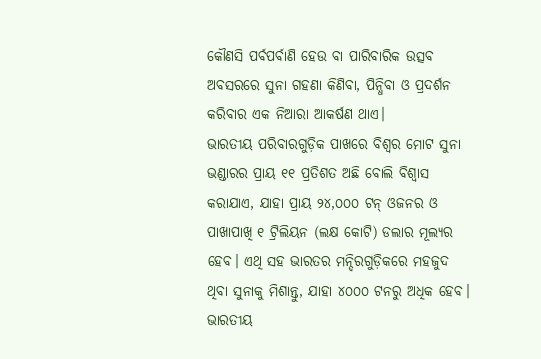କୌଣସି ପର୍ବପର୍ବାଣି ହେଉ ବା ପାରିବାରିକ ଉତ୍ସବ ଅବସରରେ ସୁନା ଗହଣା କିଣିବା, ପିନ୍ଧିବା ଓ ପ୍ରଦର୍ଶନ କରିବାର ଏକ ନିଆରା ଆକର୍ଷଣ ଥାଏ।
ଭାରତୀୟ ପରିବାରଗୁଡ଼ିକ ପାଖରେ ବିଶ୍ୱର ମୋଟ ସୁନା ଭଣ୍ଡାରର ପ୍ରାୟ ୧୧ ପ୍ରତିଶତ ଅଛି ବୋଲି ବିଶ୍ୱାସ କରାଯାଏ, ଯାହା ପ୍ରାୟ ୨୪,୦୦୦ ଟନ୍‌ ଓଜନର ଓ ପାଖାପାଖି ୧ ଟ୍ରିଲିୟନ (ଲକ୍ଷ କୋଟି) ଡଲାର ମୂଲ୍ୟର ହେବ। ଏଥି ସହ ଭାରତର ମନ୍ଦିରଗୁଡ଼ିକରେ ମହଜୁଦ ଥିବା ସୁନାକୁ ମିଶାନ୍ତୁ, ଯାହା ୪୦୦୦ ଟନରୁ ଅଧିକ ହେବ। ଭାରତୀୟ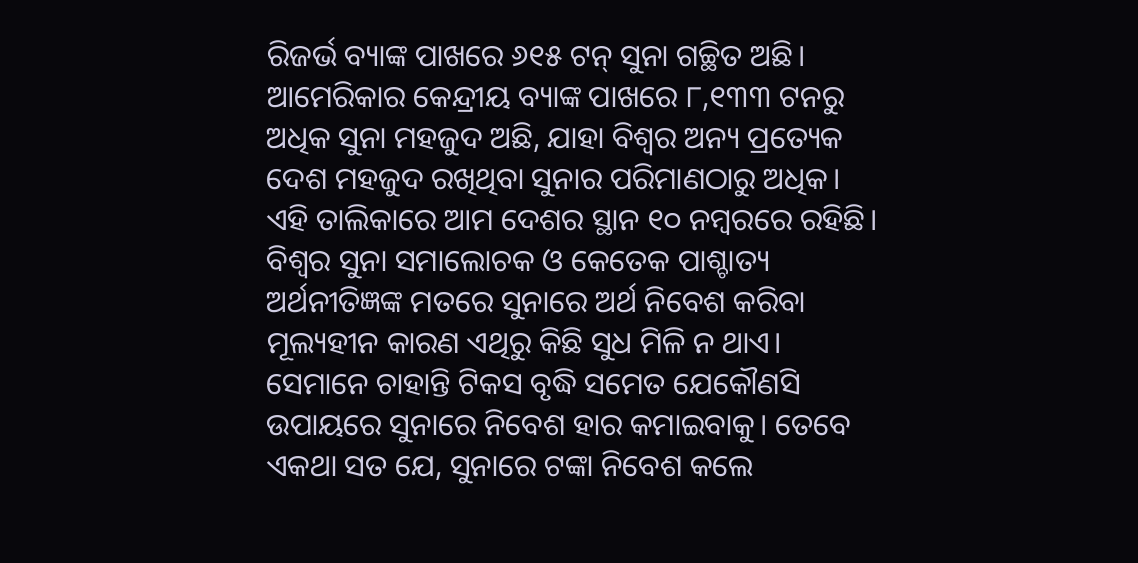ରିଜର୍ଭ ବ୍ୟାଙ୍କ ପାଖରେ ୬୧୫ ଟନ୍‌ ସୁନା ଗଚ୍ଛିତ ଅଛି। ଆମେରିକାର କେନ୍ଦ୍ରୀୟ ବ୍ୟାଙ୍କ ପାଖରେ ୮,୧୩୩ ଟନରୁ ଅଧିକ ସୁନା ମହଜୁଦ ଅଛି, ଯାହା ବିଶ୍ୱର ଅନ୍ୟ ପ୍ରତ୍ୟେକ ଦେଶ ମହଜୁଦ ରଖିଥିବା ସୁନାର ପରିମାଣଠାରୁ ଅଧିକ। ଏହି ତାଲିକାରେ ଆମ ଦେଶର ସ୍ଥାନ ୧୦ ନମ୍ବରରେ ରହିଛି। ବିଶ୍ୱର ସୁନା ସମାଲୋଚକ ଓ କେତେକ ପାଶ୍ଚାତ୍ୟ ଅର୍ଥନୀତିଜ୍ଞଙ୍କ ମତରେ ସୁନାରେ ଅର୍ଥ ନିବେଶ କରିବା ମୂଲ୍ୟହୀନ କାରଣ ଏଥିରୁ କିଛି ସୁଧ ମିଳି ନ ଥାଏ। ସେମାନେ ଚାହାନ୍ତି ଟିକସ ବୃଦ୍ଧି ସମେତ ଯେକୌଣସି ଉପାୟରେ ସୁନାରେ ନିବେଶ ହାର କମାଇବାକୁ। ତେବେ ଏକଥା ସତ ଯେ, ସୁନାରେ ଟଙ୍କା ନିବେଶ କଲେ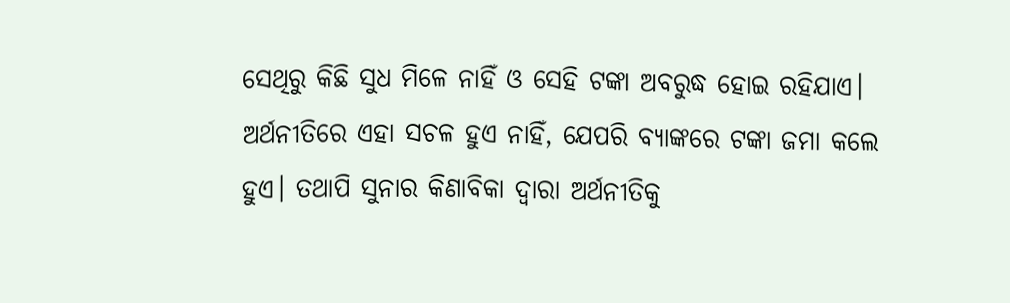ସେଥିରୁ କିଛି ସୁଧ ମିଳେ ନାହିଁ ଓ ସେହି ଟଙ୍କା ଅବରୁଦ୍ଧ ହୋଇ ରହିଯାଏ। ଅର୍ଥନୀତିରେ ଏହା ସଚଳ ହୁଏ ନାହିଁ, ଯେପରି ବ୍ୟାଙ୍କରେ ଟଙ୍କା ଜମା କଲେ ହୁଏ। ତଥାପି ସୁନାର କିଣାବିକା ଦ୍ୱାରା ଅର୍ଥନୀତିକୁ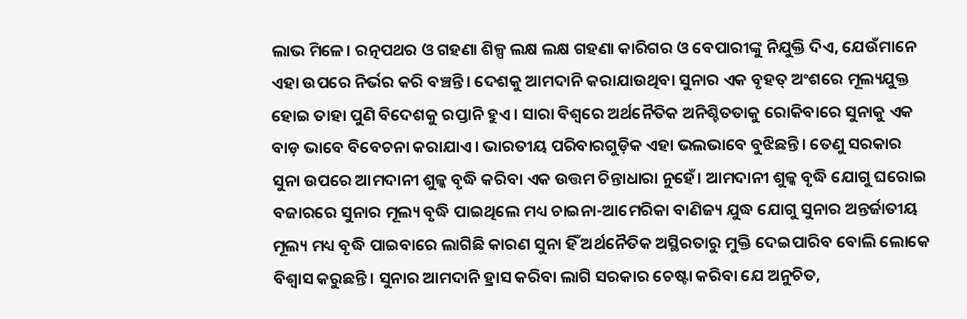ଲାଭ ମିଳେ। ରତ୍ନପଥର ଓ ଗହଣା ଶିଳ୍ପ ଲକ୍ଷ ଲକ୍ଷ ଗହଣା କାରିଗର ଓ ବେପାରୀଙ୍କୁ ନିଯୁକ୍ତି ଦିଏ, ଯେଉଁମାନେ ଏହା ଉପରେ ନିର୍ଭର କରି ବଞ୍ଚନ୍ତି। ଦେଶକୁ ଆମଦାନି କରାଯାଉଥିବା ସୁନାର ଏକ ବୃହତ୍‌ ଅଂଶରେ ମୂଲ୍ୟଯୁକ୍ତ ହୋଇ ତାହା ପୁଣି ବିଦେଶକୁ ରପ୍ତାନି ହୁଏ। ସାରା ବିଶ୍ୱରେ ଅର୍ଥନୈତିକ ଅନିଶ୍ଚିତତାକୁ ରୋକିବାରେ ସୁନାକୁ ଏକ ବାଡ଼ ଭାବେ ବିବେଚନା କରାଯାଏ। ଭାରତୀୟ ପରିବାରଗୁଡ଼ିକ ଏହା ଭଲଭାବେ ବୁଝିଛନ୍ତି। ତେଣୁ ସରକାର ସୁନା ଉପରେ ଆମଦାନୀ ଶୁଳ୍କ ବୃଦ୍ଧି କରିବା ଏକ ଉତ୍ତମ ଚିନ୍ତାଧାରା ନୁହେଁ। ଆମଦାନୀ ଶୁଳ୍କ ବୃଦ୍ଧି ଯୋଗୁ ଘରୋଇ ବଜାରରେ ସୁନାର ମୂଲ୍ୟ ବୃଦ୍ଧି ପାଇଥିଲେ ମଧ୍ୟ ଚାଇନା-ଆମେରିକା ବାଣିଜ୍ୟ ଯୁଦ୍ଧ ଯୋଗୁ ସୁନାର ଅନ୍ତର୍ଜାତୀୟ ମୂଲ୍ୟ ମଧ୍ୟ ବୃଦ୍ଧି ପାଇବାରେ ଲାଗିଛି କାରଣ ସୁନା ହିଁ ଅର୍ଥନୈତିକ ଅସ୍ଥିରତାରୁ ମୁକ୍ତି ଦେଇପାରିବ ବୋଲି ଲୋକେ ବିଶ୍ୱାସ କରୁଛନ୍ତି। ସୁନାର ଆମଦାନି ହ୍ରାସ କରିବା ଲାଗି ସରକାର ଚେଷ୍ଟା କରିବା ଯେ ଅନୁଚିତ,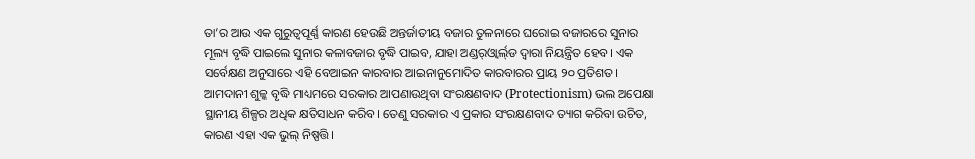ତା’ର ଆଉ ଏକ ଗୁରୁତ୍ୱପୂର୍ଣ୍ଣ କାରଣ ହେଉଛି ଅନ୍ତର୍ଜାତୀୟ ବଜାର ତୁଳନାରେ ଘରୋଇ ବଜାରରେ ସୁନାର ମୂଲ୍ୟ ବୃଦ୍ଧି ପାଇଲେ ସୁନାର କଳାବଜାର ବୃଦ୍ଧି ପାଇବ, ଯାହା ଅଣ୍ଡର୍‌ଓ୍ବାର୍ଲ୍‌ଡ ଦ୍ୱାରା ନିୟନ୍ତ୍ରିତ ହେବ। ଏକ ସର୍ବେକ୍ଷଣ ଅନୁସାରେ ଏହି ବେଆଇନ କାରବାର ଆଇନାନୁମୋଦିତ କାରବାରର ପ୍ରାୟ ୨୦ ପ୍ରତିଶତ। ଆମଦାନୀ ଶୁଳ୍କ ବୃଦ୍ଧି ମାଧ୍ୟମରେ ସରକାର ଆପଣାଉଥିବା ସଂରକ୍ଷଣବାଦ (Protectionism) ଭଲ ଅପେକ୍ଷା ସ୍ଥାନୀୟ ଶିଳ୍ପର ଅଧିକ କ୍ଷତିସାଧନ କରିବ। ତେଣୁ ସରକାର ଏ ପ୍ରକାର ସଂରକ୍ଷଣବାଦ ତ୍ୟାଗ କରିବା ଉଚିତ, କାରଣ ଏହା ଏକ ଭୁଲ୍‌ ନିଷ୍ପତ୍ତି।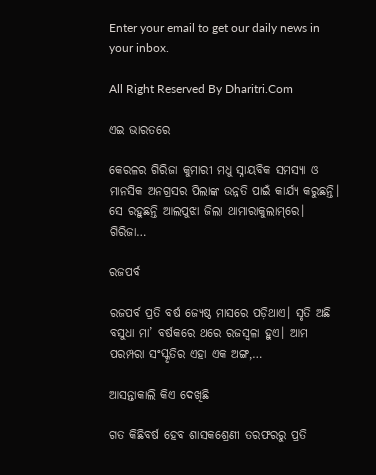Enter your email to get our daily news in your inbox.

All Right Reserved By Dharitri.Com

ଏଇ ଭାରତରେ

କେରଳର ଗିରିଜା କୁମାରୀ ମଧୁ ସ୍ନାୟବିକ ସମସ୍ୟା ଓ ମାନସିକ ଅନଗ୍ରସର ପିଲାଙ୍କ ଉନ୍ନତି ପାଇଁ କାର୍ଯ୍ୟ କରୁଛନ୍ତି। ସେ ରହୁଛନ୍ତି ଆଲପୁଝା ଜିଲା ଥାମାରାକୁଲାମ୍‌ରେ। ଗିରିଜା…

ରଜପର୍ବ

ରଜପର୍ବ ପ୍ରତି ବର୍ଷ ଜ୍ୟେଷ୍ଠ ମାସରେ ପଡ଼ିଥାଏ। ସୃତି ଅଛି ବସୁଧା ମା’ ବର୍ଷକରେ ଥରେ ରଜସ୍ବଳା ହୁଏ। ଆମ ପରମ୍ପରା ସଂସ୍କୃତିର ଏହା ଏକ ଅଙ୍ଗ,…

ଆସନ୍ତାକାଲି କିଏ ଦେଖିଛି

ଗତ କିଛିବର୍ଷ ହେବ ଶାସକଶ୍ରେଣୀ ତରଫରରୁ ପ୍ରତି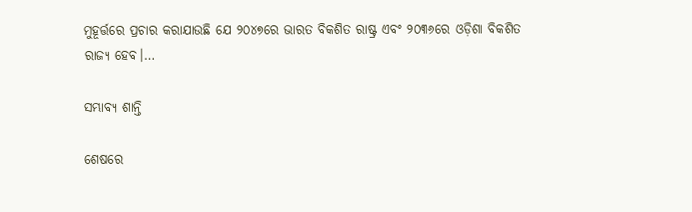ମୁହୂର୍ତ୍ତରେ ପ୍ରଚାର କରାଯାଉଛି ଯେ ୨୦୪୭ରେ ଭାରତ ବିକଶିତ ରାଷ୍ଟ୍ର ଏବଂ ୨୦୩୬ରେ ଓଡ଼ିଶା ବିକଶିତ ରାଜ୍ୟ ହେବ।…

ସମ୍ଭାବ୍ୟ ଶାନ୍ତି

ଶେଷରେ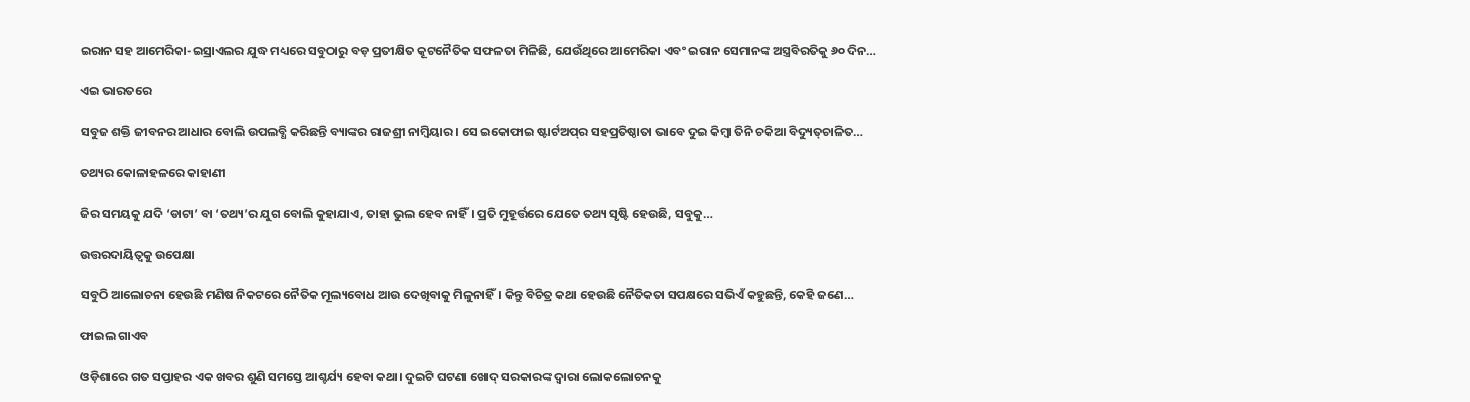ଇରାନ ସହ ଆମେରିକା-ଇସ୍ରାଏଲର ଯୁଦ୍ଧ ମଧ୍ୟରେ ସବୁଠାରୁ ବଡ଼ ପ୍ରତୀକ୍ଷିତ କୂଟନୈତିକ ସଫଳତା ମିଳିଛି, ଯେଉଁଥିରେ ଆମେରିକା ଏବଂ ଇରାନ ସେମାନଙ୍କ ଅସ୍ତ୍ରବିରତିକୁ ୬୦ ଦିନ…

ଏଇ ଭାରତରେ

ସବୁଜ ଶକ୍ତି ଜୀବନର ଆଧାର ବୋଲି ଉପଲବ୍ଧି କରିଛନ୍ତି ବ୍ୟାଙ୍କର ରାଜଶ୍ରୀ ନାମ୍ବିୟାର। ସେ ଇକୋଫାଇ ଷ୍ଟାର୍ଟଅପ୍‌ର ସହପ୍ରତିଷ୍ଠାତା ଭାବେ ଦୁଇ କିମ୍ବା ତିନି ଚକିଆ ବିଦ୍ୟୁତ୍‌ଚାଳିତ…

ତଥ୍ୟର କୋଳାହଳରେ କାହାଣୀ

ଜିର ସମୟକୁ ଯଦି ‘ଡାଟା’ ବା ‘ତଥ୍ୟ’ର ଯୁଗ ବୋଲି କୁହାଯାଏ, ତାହା ଭୁଲ ହେବ ନାହିଁ। ପ୍ରତି ମୁହୂର୍ତ୍ତରେ ଯେତେ ତଥ୍ୟ ସୃଷ୍ଟି ହେଉଛି, ସବୁକୁ…

ଉତ୍ତରଦାୟିତ୍ୱକୁ ଉପେକ୍ଷା

ସବୁଠି ଆଲୋଚନା ହେଉଛି ମଣିଷ ନିକଟରେ ନୈତିକ ମୂଲ୍ୟବୋଧ ଆଉ ଦେଖିବାକୁ ମିଳୁନାହିଁ। କିନ୍ତୁ ବିଚିତ୍ର କଥା ହେଉଛି ନୈତିକତା ସପକ୍ଷରେ ସଭିଏଁ କହୁଛନ୍ତି, କେହି ଜଣେ…

ଫାଇଲ ଗାଏବ

ଓଡ଼ିଶାରେ ଗତ ସପ୍ତାହର ଏକ ଖବର ଶୁଣି ସମସ୍ତେ ଆଶ୍ଚର୍ଯ୍ୟ ହେବା କଥା। ଦୁଇଟି ଘଟଣା ଖୋଦ୍‌ ସରକାରଙ୍କ ଦ୍ୱାରା ଲୋକଲୋଚନକୁ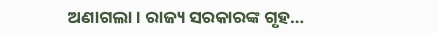ଅଣାଗଲା। ରାଜ୍ୟ ସରକାରଙ୍କ ଗୃହ…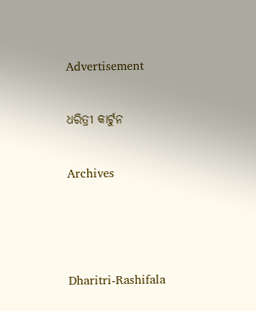Advertisement

ଧରିତ୍ରୀ କାର୍ଟୁନ

Archives



Dharitri-Rashifala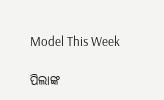Model This Week

ପିଲାଙ୍କ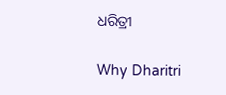ଧରିତ୍ରୀ

Why Dharitri